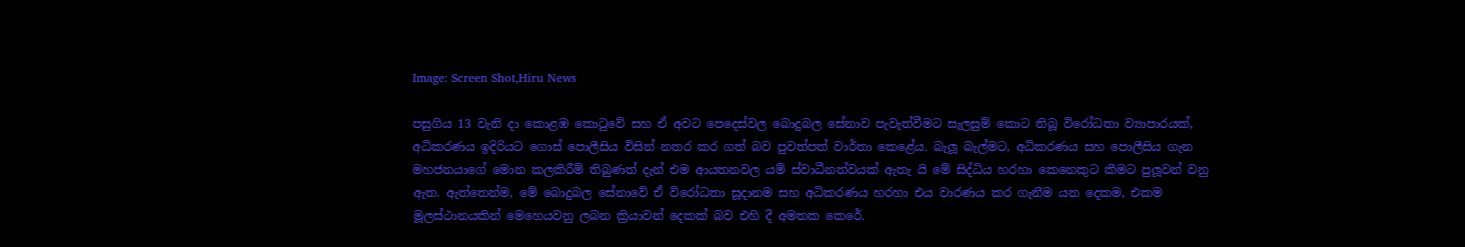Image: Screen Shot,Hiru News

පසුගිය 13 වැනි දා කොළඹ කොටුවේ සහ ඒ අවට පෙදෙස්වල බොදුබල සේනාව පැවැත්වීමට සැලසුම් කොට තිබූ විරෝධතා ව්‍යාපාරයක්, අධිකරණය ඉදිරියට ගොස් පොලීසිය විසින් නතර කර ගත් බව පුවත්පත් වාර්තා කෙළේය. බැලූ බැල්මට, අධිකරණය සහ පොලීසිය ගැන මහජනයාගේ මොන කලකිරීම් තිබුණත් දැන් එම ආයතනවල යම් ස්වාධීනත්වයක් ඇතැ යි මේ සිද්ධිය හරහා කෙනෙකුට කීමට පුලූවන් වනු ඇත. ඇත්තෙන්ම, මේ බොදුබල සේනාවේ ඒ විරෝධතා සූදානම සහ අධිකරණය හරහා එය වාරණය කර ගැනීම යන දෙකම, එකම මූලස්ථානයකින් මෙහෙයවනු ලබන ක්‍රියාවන් දෙකක් බව එහි දී අමතක කෙරේ.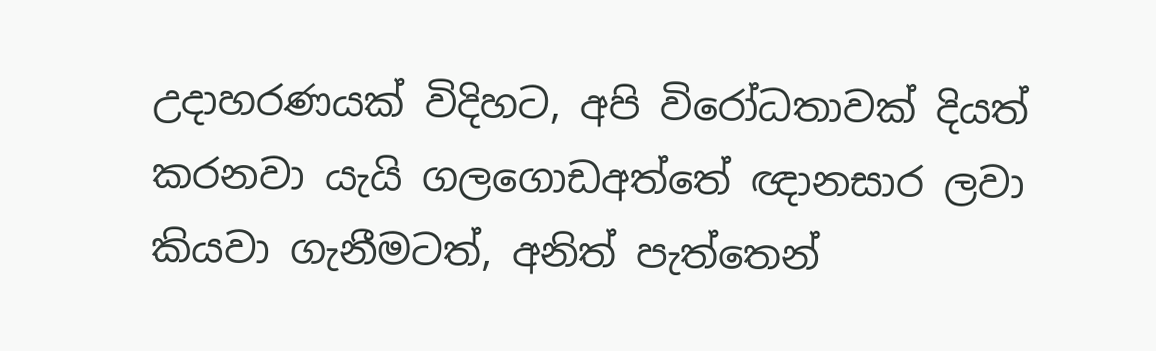උදාහරණයක් විදිහට, අපි විරෝධතාවක් දියත් කරනවා යැයි ගලගොඩඅත්තේ ඥානසාර ලවා කියවා ගැනීමටත්, අනිත් පැත්තෙන්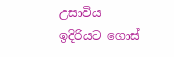උසාවිය ඉදිරියට ගොස්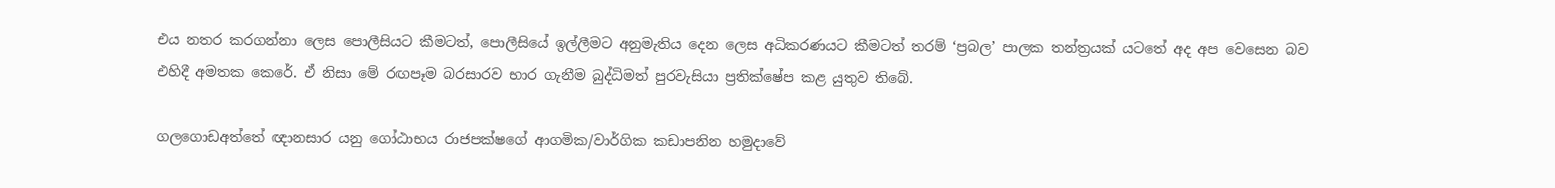එය නතර කරගන්නා ලෙස පොලීසියට කීමටත්, පොලීසියේ ඉල්ලීමට අනුමැතිය දෙන ලෙස අධිකරණයට කීමටත් තරම් ‘ප්‍රබල’ පාලක තන්ත්‍රයක් යටතේ අද අප වෙසෙන බව එහිදී අමතක කෙරේ. ඒ නිසා මේ රඟපෑම බරසාරව භාර ගැනීම බුද්ධිමත් පුරවැසියා ප්‍රතික්ෂේප කළ යුතුව තිබේ.

ගලගොඩඅත්තේ ඥානසාර යනු ගෝඨාභය රාජපක්ෂගේ ආගමික/වාර්ගික කඩාපනින හමුදාවේ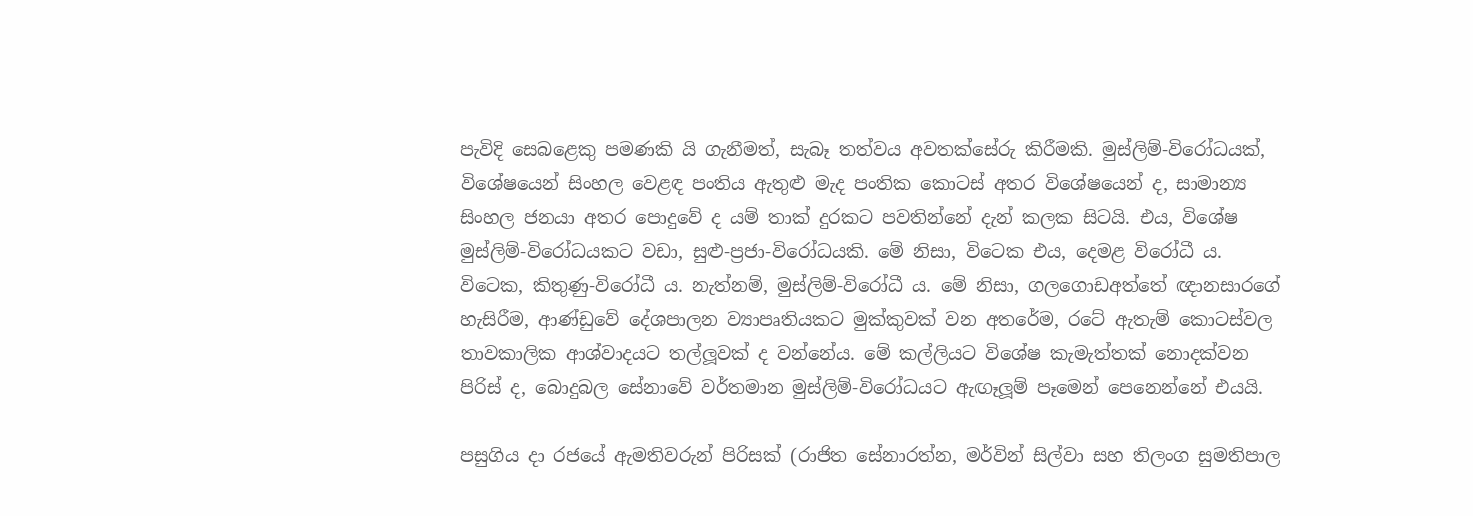පැවිදි සෙබළෙකු පමණකි යි ගැනීමත්, සැබෑ තත්වය අවතක්සේරු කිරීමකි. මුස්ලිම්-විරෝධයක්, විශේෂයෙන් සිංහල වෙළඳ පංතිය ඇතුළු මැද පංතික කොටස් අතර විශේෂයෙන් ද, සාමාන්‍ය සිංහල ජනයා අතර පොදුවේ ද යම් තාක් දුරකට පවතින්නේ දැන් කලක සිටයි. එය, විශේෂ මුස්ලිම්-විරෝධයකට වඩා, සුළු-ප්‍රජා-විරෝධයකි. මේ නිසා, විටෙක එය, දෙමළ විරෝධී ය. විටෙක, කිතුණු-විරෝධී ය. නැත්නම්, මුස්ලිම්-විරෝධී ය. මේ නිසා, ගලගොඩඅත්තේ ඥානසාරගේ හැසිරීම, ආණ්ඩුවේ දේශපාලන ව්‍යාපෘතියකට මුක්කුවක් වන අතරේම, රටේ ඇතැම් කොටස්වල තාවකාලික ආශ්වාදයට තල්ලූවක් ද වන්නේය. මේ කල්ලියට විශේෂ කැමැත්තක් නොදක්වන පිරිස් ද, බොදුබල සේනාවේ වර්තමාන මුස්ලිම්-විරෝධයට ඇඟෑලූම් පෑමෙන් පෙනෙන්නේ එයයි.

පසුගිය දා රජයේ ඇමතිවරුන් පිරිසක් (රාජිත සේනාරත්න, මර්වින් සිල්වා සහ තිලංග සුමතිපාල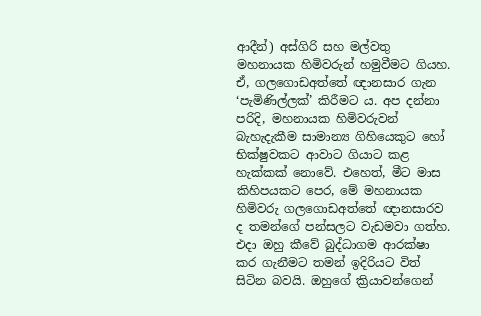ආදීන්) අස්ගිරි සහ මල්වතු මහනායක හිමිවරුන් හමුවීමට ගියහ. ඒ, ගලගොඩඅත්තේ ඥානසාර ගැන ‘පැමිණිල්ලක්’ කිරීමට ය. අප දන්නා පරිදි, මහනායක හිමිවරුවන් බැහැදැකීම සාමාන්‍ය ගිහියෙකුට හෝ භික්ෂුවකට ආවාට ගියාට කළ හැක්කක් නොවේ. එහෙත්, මීට මාස කිහිපයකට පෙර, මේ මහනායක හිමිවරු ගලගොඩඅත්තේ ඥානසාරව ද තමන්ගේ පන්සලට වැඩමවා ගත්හ. එදා ඔහු කීවේ බුද්ධාගම ආරක්ෂා කර ගැනීමට තමන් ඉදිරියට විත් සිටින බවයි. ඔහුගේ ක්‍රියාවන්ගෙන්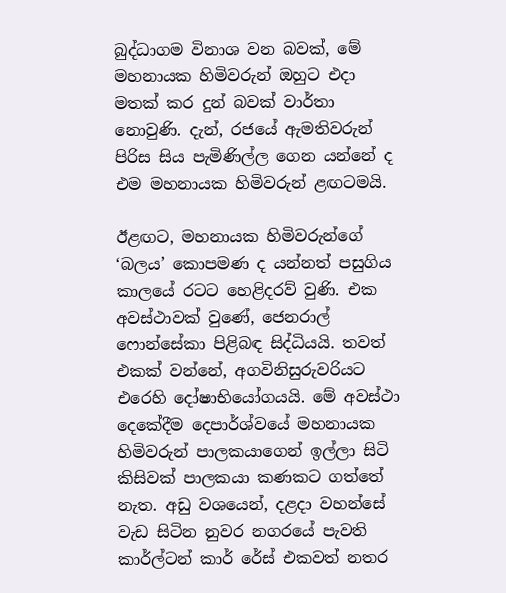බුද්ධාගම විනාශ වන බවක්, මේ මහනායක හිමිවරුන් ඔහුට එදා මතක් කර දුන් බවක් වාර්තා නොවුණි. දැන්, රජයේ ඇමතිවරුන් පිරිස සිය පැමිණිල්ල ගෙන යන්නේ ද එම මහනායක හිමිවරුන් ළඟටමයි.

ඊළඟට, මහනායක හිමිවරුන්ගේ ‘බලය’ කොපමණ ද යන්නත් පසුගිය කාලයේ රටට හෙළිදරව් වුණි. එක අවස්ථාවක් වුණේ, ජෙනරාල් ෆොන්සේකා පිළිබඳ සිද්ධියයි. තවත් එකක් වන්නේ, අගවිනිසුරුවරියට එරෙහි දෝෂාභියෝගයයි. මේ අවස්ථා දෙකේදීම දෙපාර්ශ්වයේ මහනායක හිමිවරුන් පාලකයාගෙන් ඉල්ලා සිටි කිසිවක් පාලකයා කණකට ගත්තේ නැත. අඩු වශයෙන්, දළදා වහන්සේ වැඩ සිටින නුවර නගරයේ පැවති කාර්ල්ටන් කාර් රේස් එකවත් නතර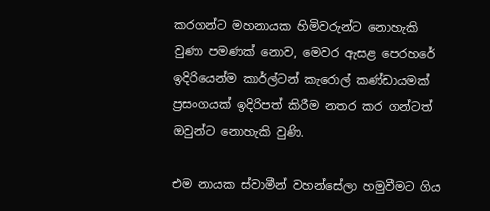කරගන්ට මහනායක හිමිවරුන්ට නොහැකි වුණා පමණක් නොව, මෙවර ඇසළ පෙරහරේ ඉදිරියෙන්ම කාර්ල්ටන් කැරොල් කණ්ඩායමක් ප්‍රසංගයක් ඉදිරිපත් කිරීම නතර කර ගන්ටත් ඔවුන්ට නොහැකි වුණි.

එම නායක ස්වාමීන් වහන්සේලා හමුවීමට ගිය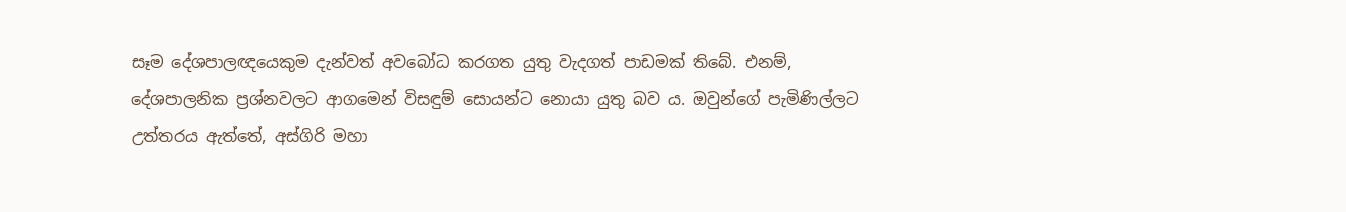සෑම දේශපාලඥයෙකුම දැන්වත් අවබෝධ කරගත යුතු වැදගත් පාඩමක් තිබේ. එනම්, දේශපාලනික ප්‍රශ්නවලට ආගමෙන් විසඳුම් සොයන්ට නොයා යුතු බව ය. ඔවුන්ගේ පැමිණිල්ලට උත්තරය ඇත්තේ, අස්ගිරි මහා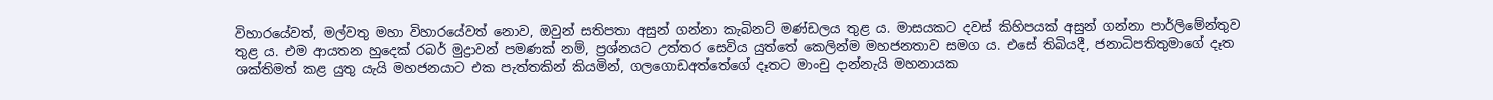විහාරයේවත්, මල්වතු මහා විහාරයේවත් නොව, ඔවුන් සතිපතා අසුන් ගන්නා කැබිනට් මණ්ඩලය තුළ ය. මාසයකට දවස් කිහිපයක් අසුන් ගන්නා පාර්ලිමේන්තුව තුළ ය. එම ආයතන හුදෙක් රබර් මුද්‍රාවන් පමණක් නම්, ප්‍රශ්නයට උත්තර සෙවිය යුත්තේ කෙලින්ම මහජනතාව සමග ය. එසේ තිබියදී, ජනාධිපතිතුමාගේ දෑත ශක්තිමත් කළ යුතු යැයි මහජනයාට එක පැත්තකින් කියමින්, ගලගොඩඅත්තේගේ දෑතට මාංචු දාන්නැයි මහනායක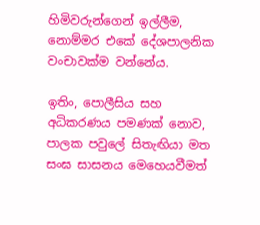හිමිවරුන්ගෙන් ඉල්ලීම, නොම්මර එකේ දේශපාලනික වංචාවක්ම වන්නේය.

ඉතිං, පොලීසිය සහ අධිකරණය පමණක් නොව, පාලක පවුලේ සිතැඟියා මත සංඝ සාසනය මෙහෙයවීමත්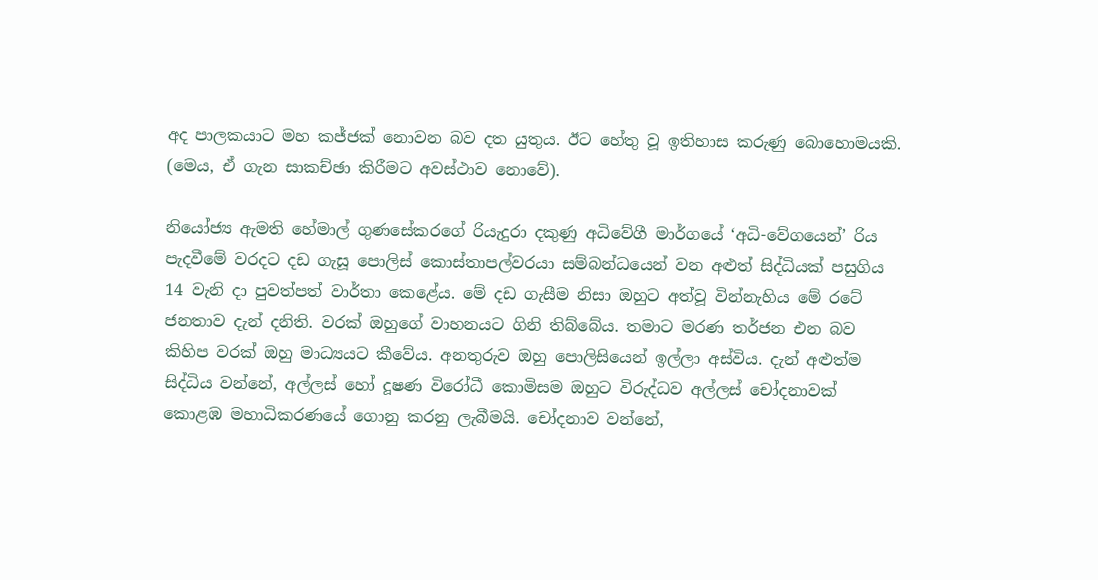අද පාලකයාට මහ කජ්ජක් නොවන බව දත යුතුය. ඊට හේතු වූ ඉතිහාස කරුණු බොහොමයකි. (මෙය, ඒ ගැන සාකච්ඡා කිරීමට අවස්ථාව නොවේ).

නියෝජ්‍ය ඇමති හේමාල් ගුණසේකරගේ රියැදුරා දකුණු අධිවේගී මාර්ගයේ ‘අධි-වේගයෙන්’ රිය පැදවීමේ වරදට දඩ ගැසූ පොලිස් කොස්තාපල්වරයා සම්බන්ධයෙන් වන අළුත් සිද්ධියක් පසුගිය 14 වැනි දා පුවත්පත් වාර්තා කෙළේය. මේ දඩ ගැසීම නිසා ඔහුට අත්වූ වින්නැහිය මේ රටේ ජනතාව දැන් දනිති. වරක් ඔහුගේ වාහනයට ගිනි තිබ්බේය. තමාට මරණ තර්ජන එන බව කිහිප වරක් ඔහු මාධ්‍යයට කීවේය. අනතුරුව ඔහු පොලිසියෙන් ඉල්ලා අස්විය. දැන් අළුත්ම සිද්ධිය වන්නේ, අල්ලස් හෝ දූෂණ විරෝධී කොමිසම ඔහුට විරුද්ධව අල්ලස් චෝදනාවක් කොළඹ මහාධිකරණයේ ගොනු කරනු ලැබීමයි. චෝදනාව වන්නේ,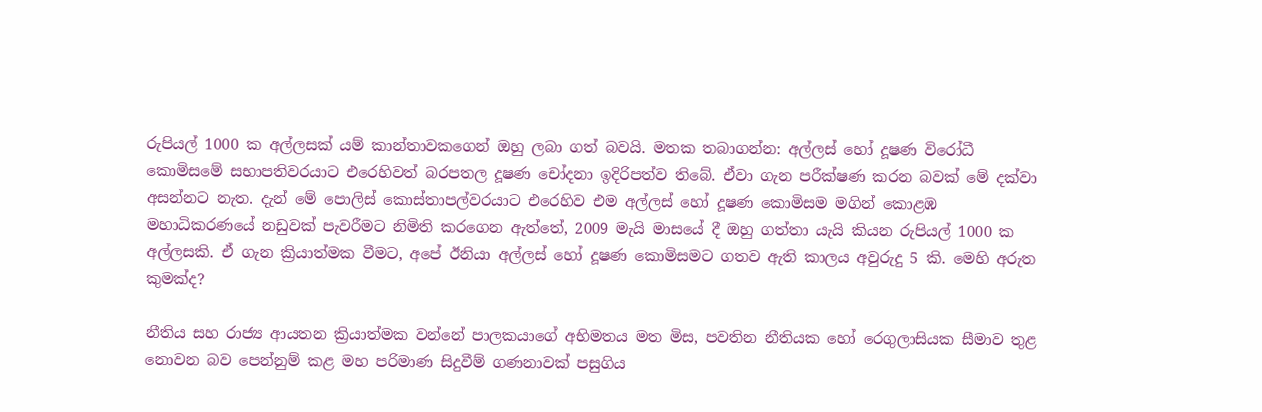රුපියල් 1000 ක අල්ලසක් යම් කාන්තාවකගෙන් ඔහු ලබා ගත් බවයි. මතක තබාගන්න: අල්ලස් හෝ දූෂණ විරෝධී කොමිසමේ සභාපතිවරයාට එරෙහිවත් බරපතල දූෂණ චෝදනා ඉදිරිපත්ව තිබේ. ඒවා ගැන පරීක්ෂණ කරන බවක් මේ දක්වා අසන්නට නැත. දැන් මේ පොලිස් කොස්තාපල්වරයාට එරෙහිව එම අල්ලස් හෝ දූෂණ කොමිසම මගින් කොළඹ මහාධිකරණයේ නඩුවක් පැවරීමට නිමිති කරගෙන ඇත්තේ, 2009 මැයි මාසයේ දී ඔහු ගත්තා යැයි කියන රුපියල් 1000 ක අල්ලසකි. ඒ ගැන ක්‍රියාත්මක වීමට, අපේ ඊනියා අල්ලස් හෝ දූෂණ කොමිසමට ගතව ඇති කාලය අවුරුදු 5 කි. මෙහි අරුත කුමක්ද?

නීතිය සහ රාජ්‍ය ආයතන ක්‍රියාත්මක වන්නේ පාලකයාගේ අභිමතය මත මිස, පවතින නීතියක හෝ රෙගුලාසියක සීමාව තුළ නොවන බව පෙන්නුම් කළ මහ පරිමාණ සිදුවීම් ගණනාවක් පසුගිය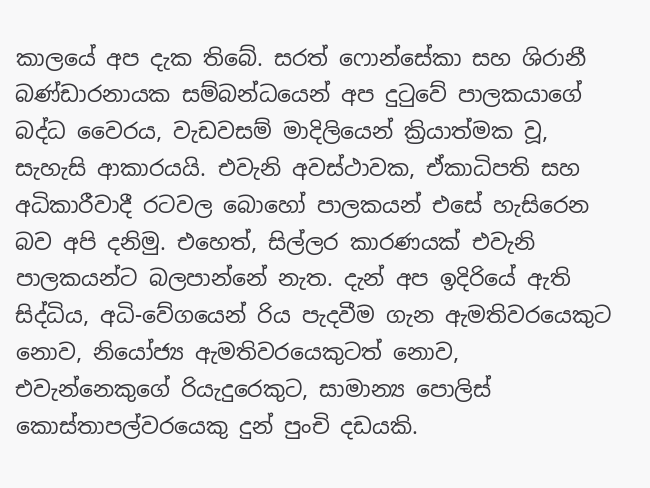කාලයේ අප දැක තිබේ. සරත් ෆොන්සේකා සහ ශිරානී බණ්ඩාරනායක සම්බන්ධයෙන් අප දුටුවේ පාලකයාගේ බද්ධ වෛරය, වැඩවසම් මාදිලියෙන් ක්‍රියාත්මක වූ, සැහැසි ආකාරයයි. එවැනි අවස්ථාවක, ඒකාධිපති සහ අධිකාරීවාදී රටවල බොහෝ පාලකයන් එසේ හැසිරෙන බව අපි දනිමු. එහෙත්, සිල්ලර කාරණයක් එවැනි පාලකයන්ට බලපාන්නේ නැත. දැන් අප ඉදිරියේ ඇති සිද්ධිය, අධි-වේගයෙන් රිය පැදවීම ගැන ඇමතිවරයෙකුට නොව, නියෝජ්‍ය ඇමතිවරයෙකුටත් නොව, එවැන්නෙකුගේ රියැදුරෙකුට, සාමාන්‍ය පොලිස් කොස්තාපල්වරයෙකු දුන් පුංචි දඩයකි.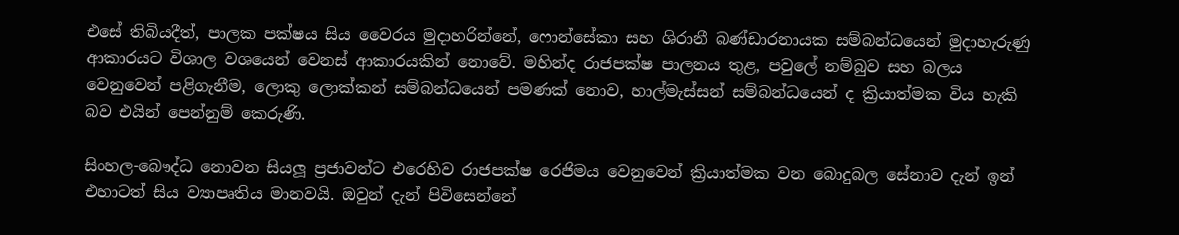එසේ තිබියදීත්, පාලක පක්ෂය සිය වෛරය මුදාහරින්නේ, ෆොන්සේකා සහ ශිරානී බණ්ඩාරනායක සම්බන්ධයෙන් මුදාහැරුණු ආකාරයට විශාල වශයෙන් වෙනස් ආකාරයකින් නොවේ. මහින්ද රාජපක්ෂ පාලනය තුළ, පවුලේ නම්බුව සහ බලය වෙනුවෙන් පළිගැනීම, ලොකු ලොක්කන් සම්බන්ධයෙන් පමණක් නොව, හාල්මැස්සන් සම්බන්ධයෙන් ද ක්‍රියාත්මක විය හැකි බව එයින් පෙන්නුම් කෙරුණි.

සිංහල-බෞද්ධ නොවන සියලූ ප්‍රජාවන්ට එරෙහිව රාජපක්ෂ රෙජිමය වෙනුවෙන් ක්‍රියාත්මක වන බොදුබල සේනාව දැන් ඉන් එහාටත් සිය ව්‍යාපෘතිය මානවයි. ඔවුන් දැන් පිවිසෙන්නේ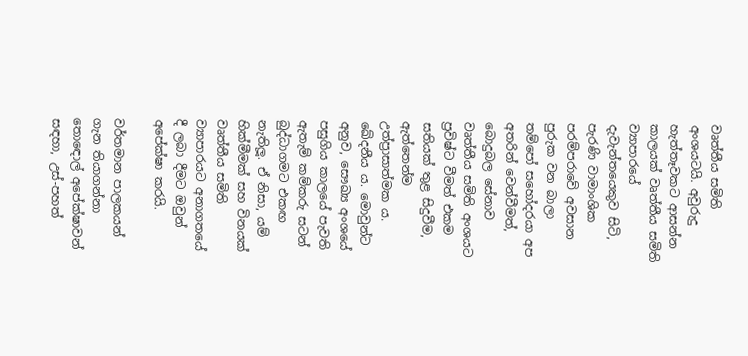වෘත්තීය සමිති අංශයටයි. අවුරුදු හැත්තෑවකට ආසන්න කාලයක් වෘත්තීය සමිති ව්‍යාපාරයේ දැවැන්තයෙකුව සිටි, පැරණි වාමාංශික පරම්පරාවේ අවසාන පුරුක වන බාලා තම්පෝ සහෝදරයා අප අතරින් වෙන්වීමත්, බොදුබල සේනාව වෘත්තීය සමිති අංශයට ප්‍රවිෂ්ට වීමත් එකම සතියක් තුළ සිදුවීම, ඇත්තෙන්ම උත්ප්‍රාසාත්මක ය. ඛේදනීය ය. මොවුන්ට අනුව, සෞඛ්‍ය අංශයේ පසුගිය කාලයේ පැවති ඇතැම් කම්කරු සටන් බුද්ධාගමට එකඟ නැතිලූ. ඒ නිසා, යම් හික්මීමක් සහ විනයක් වෘත්තීය සමිති ව්‍යාපාරයට අනාගතයේ දී ලබා දීමට ඔවුන් අපේක්ෂා කරයි.

වර්තමාන පාලකයන් ගැන තියාගන්නා තොඳොල් අපේක්ෂාවන් සඳහා, උස්-පහත්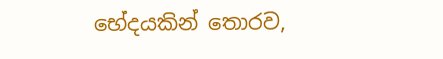භේදයකින් තොරව,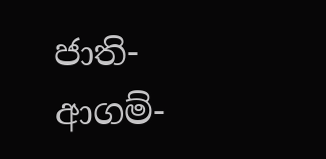ජාති-ආගම්-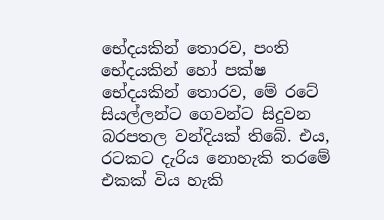භේදයකින් තොරව, පංති භේදයකින් හෝ පක්ෂ භේදයකින් තොරව, මේ රටේ සියල්ලන්ට ගෙවන්ට සිදුවන බරපතල වන්දියක් තිබේ. එය, රටකට දැරිය නොහැකි තරමේ එකක් විය හැකි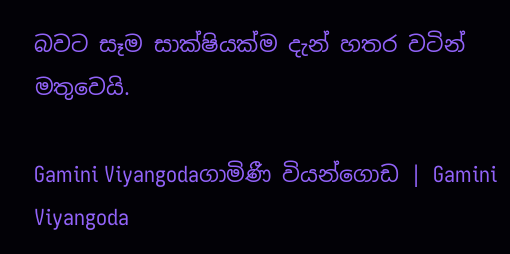බවට සෑම සාක්ෂියක්ම දැන් හතර වටින් මතුවෙයි.

Gamini Viyangodaගාමිණී වියන්ගොඩ | Gamini Viyangoda